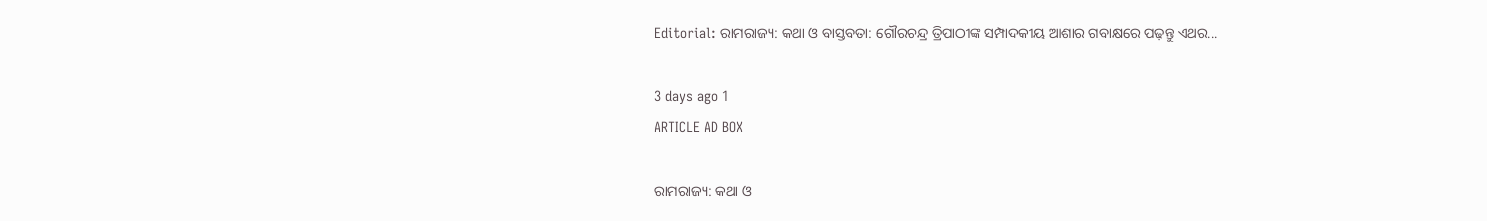Editorial: ରାମରାଜ୍ୟ: କଥା ଓ ବାସ୍ତବତା: ଗୌରଚନ୍ଦ୍ର ତ୍ରିପାଠୀଙ୍କ ସମ୍ପାଦକୀୟ ଆଶାର ଗବାକ୍ଷରେ ପଢ଼ନ୍ତୁ ଏଥର...

3 days ago 1
ARTICLE AD BOX

ରାମରାଜ୍ୟ: କଥା ଓ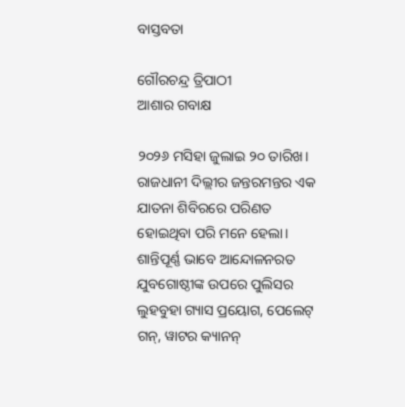ବାସ୍ତବତା

ଗୌରଚନ୍ଦ୍ର ତ୍ରିପାଠୀ
ଆଶାର ଗବାକ୍ଷ

୨୦୨୬ ମସିହା ଜୁଲାଇ ୨୦ ତାରିଖ। ରାଜଧାନୀ ଦିଲ୍ଲୀର ଜନ୍ତରମନ୍ତର ଏକ ଯାତନା ଶିବିରରେ ପରିଣତ ହୋଇଥିବା ପରି ମନେ ହେଲା। ଶାନ୍ତିପୂର୍ଣ୍ଣ ଭାବେ ଆନ୍ଦୋଳନରତ ଯୁବଗୋଷ୍ଠୀଙ୍କ ଉପରେ ପୁଲିସର ଲୁହବୁହା ଗ୍ୟାସ ପ୍ରୟୋଗ, ପେଲେଟ୍ ଗନ୍, ୱାଟର କ୍ୟାନନ୍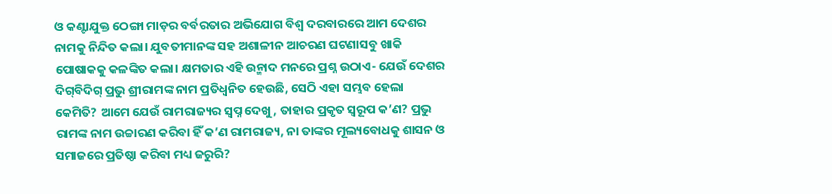ଓ କଣ୍ଟାଯୁକ୍ତ ଠେଙ୍ଗା ମାଡ଼ର ବର୍ବରତାର ଅଭିଯୋଗ ବିଶ୍ବ ଦରବାରରେ ଆମ ଦେଶର ନାମକୁ ନିନ୍ଦିତ କଲା। ଯୁବତୀମାନଙ୍କ ସହ ଅଶାଳୀନ ଆଚରଣ ଘଟଣାସବୁ ଖାକି ପୋଷାକକୁ କଳଙ୍କିତ କଲା। କ୍ଷମତାର ଏହି ଉନ୍ମାଦ ମନରେ ପ୍ରଶ୍ନ ଉଠାଏ- ଯେଉଁ ଦେଶର ଦିଗ୍‌ବିଦିଗ୍‌ ପ୍ରଭୁ ଶ୍ରୀରାମଙ୍କ ନାମ ପ୍ରତିଧ୍ବନିତ ହେଉଛି, ସେଠି ଏହା ସମ୍ଭବ ହେଲା କେମିତି? ଆମେ ଯେଉଁ ରାମରାଜ୍ୟର ସ୍ୱପ୍ନ ଦେଖୁ, ତାହାର ପ୍ରକୃତ ସ୍ୱରୂପ କ’ଣ? ପ୍ରଭୁ ରାମଙ୍କ ନାମ ଉଚ୍ଚାରଣ କରିବା ହିଁ କ’ଣ ରାମରାଜ୍ୟ, ନା ତାଙ୍କର ମୂଲ୍ୟବୋଧକୁ ଶାସନ ଓ ସମାଜରେ ପ୍ରତିଷ୍ଠା କରିବା ମଧ୍ୟ ଜରୁରି?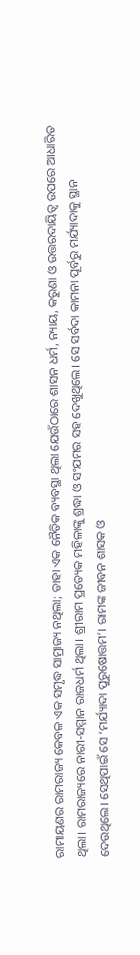ରାମାୟଣର ରାମରାଜ୍ୟ କେବଳ ଏକ ସମୃଦ୍ଧ ସାମ୍ରାଜ୍ୟ ନଥିଲା; ତାହା ଏକ ନୈତିକ ବ୍ୟବସ୍ଥା ଥିଲା ଯେଉଁଠାରେ ଶାସନ ଧର୍ମ, ନ୍ୟାୟ, କରୁଣା ଓ ଉତ୍ତରଦାୟିତ୍ବ ଉପରେ ଆଧାରିତ ଥିଲା। ରାମରାଜ୍ୟରେ ନାରୀ-ସମ୍ମାନ ରାଜଧର୍ମ ଥିଲା। ଶ୍ରୀରାମ ପ୍ରତ୍ୟେକ ମହିଳାଙ୍କୁ ଶ୍ରଦ୍ଧା ଓ ସଂଯମର ସହ ଦେଖୁଥିଲେ। ସେ ସର୍ବଦା କାମନା ପୂର୍ବରୁ ମର୍ଯ୍ୟାଦାକୁ ସ୍ଥାନ ଦେଉଥିଲେ। ସେଥିପାଇଁ ସେ ‘ମର୍ଯ୍ୟାଦା ପୁରୁଷୋତ୍ତମ’। ରାମଙ୍କ ଜୀବନ ଶାସକ ଓ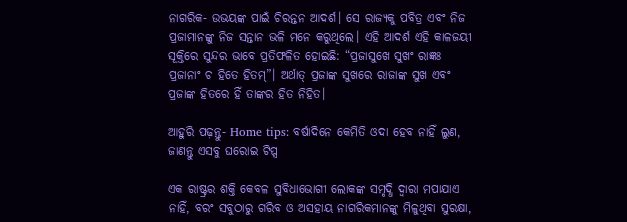ନାଗରିକ- ଉଭୟଙ୍କ ପାଇଁ ଚିରନ୍ତନ ଆଦର୍ଶ। ସେ ରାଜ୍ୟକୁ ପବିତ୍ର ଏବଂ ନିଜ ପ୍ରଜାମାନଙ୍କୁ ନିଜ ସନ୍ତାନ ଭଳି ମନେ କରୁଥିଲେ। ଏହି ଆଦର୍ଶ ଏହି କାଳଜୟୀ ସୂକ୍ତିରେ ସୁନ୍ଦର ଭାବେ ପ୍ରତିଫଳିତ ହୋଇଛି: “ପ୍ରଜାସୁଖେ ସୁଖଂ ରାଜ୍ଞଃ ପ୍ରଜାନାଂ ଚ ହିତେ ହିତମ୍”। ଅର୍ଥାତ୍‌ ପ୍ରଜାଙ୍କ ସୁଖରେ ରାଜାଙ୍କ ସୁଖ ଏବଂ ପ୍ରଜାଙ୍କ ହିତରେ ହିଁ ତାଙ୍କର ହିତ ନିହିତ।

ଆହୁରି ପଢ଼ନ୍ତୁ- Home tips: ବର୍ଷାଦିନେ କେମିତି ଓଦା ହେବ ନାହିଁ ଲୁଣ, ଜାଣନ୍ତୁ ଏସବୁ ଘରୋଇ ଟିପ୍ସ

ଏକ ରାଷ୍ଟ୍ରର ଶକ୍ତି କେବଳ ସୁବିଧାଭୋଗୀ ଲୋକଙ୍କ ସମୃଦ୍ଧି ଦ୍ୱାରା ମପାଯାଏ ନାହିଁ, ବରଂ ସବୁଠାରୁ ଗରିବ ଓ ଅସହାୟ ନାଗରିକମାନଙ୍କୁ ମିଳୁଥିବା ସୁରକ୍ଷା,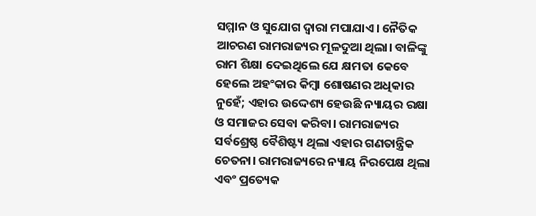ସମ୍ମାନ ଓ ସୁଯୋଗ ଦ୍ୱାରା ମପାଯାଏ। ନୈତିକ ଆଚରଣ ରାମରାଜ୍ୟର ମୂଳଦୁଆ ଥିଲା। ବାଳିଙ୍କୁ ରାମ ଶିକ୍ଷା ଦେଇଥିଲେ ଯେ କ୍ଷମତା କେବେ ହେଲେ ଅହଂକାର କିମ୍ବା ଶୋଷଣର ଅଧିକାର ନୁହେଁ; ଏହାର ଉଦ୍ଦେଶ୍ୟ ହେଉଛି ନ୍ୟାୟର ରକ୍ଷା ଓ ସମାଜର ସେବା କରିବା। ରାମରାଜ୍ୟର ସର୍ବଶ୍ରେଷ୍ଠ ବୈଶିଷ୍ଟ୍ୟ ଥିଲା ଏହାର ଗଣତାନ୍ତ୍ରିକ ଚେତନା। ରାମରାଜ୍ୟରେ ନ୍ୟାୟ ନିରପେକ୍ଷ ଥିଲା ଏବଂ ପ୍ରତ୍ୟେକ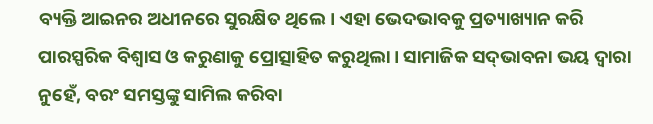ବ୍ୟକ୍ତି ଆଇନର ଅଧୀନରେ ସୁରକ୍ଷିତ ଥିଲେ। ଏହା ଭେଦଭାବକୁ ପ୍ରତ୍ୟାଖ୍ୟାନ କରି ପାରସ୍ପରିକ ବିଶ୍ୱାସ ଓ କରୁଣାକୁ ପ୍ରୋତ୍ସାହିତ କରୁଥିଲା। ସାମାଜିକ ସଦ୍‌ଭାବନା ଭୟ ଦ୍ୱାରା ନୁହେଁ, ବରଂ ସମସ୍ତଙ୍କୁ ସାମିଲ କରିବା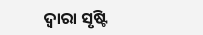ଦ୍ୱାରା ସୃଷ୍ଟି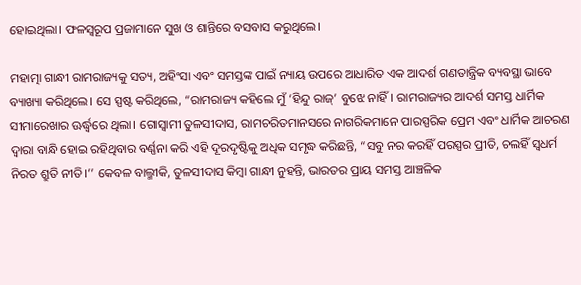ହୋଇଥିଲା। ଫଳସ୍ବରୂପ ପ୍ରଜାମାନେ ସୁଖ ଓ ଶାନ୍ତିରେ ବସବାସ କରୁଥିଲେ।

ମହାତ୍ମା ଗାନ୍ଧୀ ରାମରାଜ୍ୟକୁ ସତ୍ୟ, ଅହିଂସା ଏବଂ ସମସ୍ତଙ୍କ ପାଇଁ ନ୍ୟାୟ ଉପରେ ଆଧାରିତ ଏକ ଆଦର୍ଶ ଗଣତାନ୍ତ୍ରିକ ବ୍ୟବସ୍ଥା ଭାବେ ବ୍ୟାଖ୍ୟା କରିଥିଲେ। ସେ ସ୍ପଷ୍ଟ କରିଥିଲେ, “ରାମରାଜ୍ୟ କହିଲେ ମୁଁ ‘ହିନ୍ଦୁ ରାଜ୍’ ବୁଝେ ନାହିଁ। ରାମରାଜ୍ୟର ଆଦର୍ଶ ସମସ୍ତ ଧାର୍ମିକ ସୀମାରେଖାର ଊର୍ଦ୍ଧ୍ବରେ ଥିଲା। ଗୋସ୍ୱାମୀ ତୁଳସୀଦାସ, ରାମଚରିତମାନସରେ ନାଗରିକମାନେ ପାରସ୍ପରିକ ପ୍ରେମ ଏବଂ ଧାର୍ମିକ ଆଚରଣ ଦ୍ୱାରା ବାନ୍ଧି ହୋଇ ରହିଥିବାର ବର୍ଣ୍ଣନା କରି ଏହି ଦୂରଦୃଷ୍ଟିକୁ ଅଧିକ ସମୃଦ୍ଧ କରିଛନ୍ତି, “ସବୁ ନର କରହିଁ ପରସ୍ପର ପ୍ରୀତି, ଚଲହିଁ ସ୍ୱଧର୍ମ ନିରତ ଶ୍ରୁତି ନୀତି।’’ କେବଳ ବାଲ୍ମୀକି, ତୁଳସୀଦାସ କିମ୍ବା ଗାନ୍ଧୀ ନୁହନ୍ତି, ଭାରତର ପ୍ରାୟ ସମସ୍ତ ଆଞ୍ଚଳିକ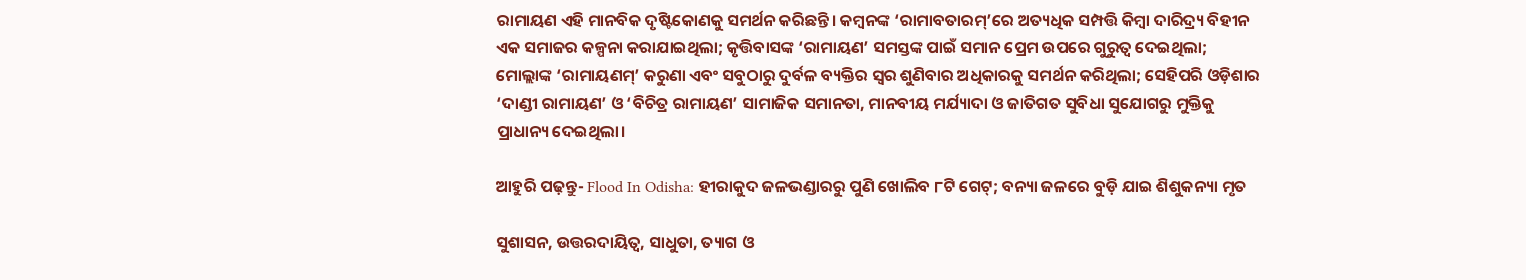ରାମାୟଣ ଏହି ମାନବିକ ଦୃଷ୍ଟିକୋଣକୁ ସମର୍ଥନ କରିଛନ୍ତି। କମ୍ବନଙ୍କ ‘ରାମାବତାରମ୍’ରେ ଅତ୍ୟଧିକ ସମ୍ପତ୍ତି କିମ୍ବା ଦାରିଦ୍ର୍ୟ ବିହୀନ ଏକ ସମାଜର କଳ୍ପନା କରାଯାଇଥିଲା; କୃତ୍ତିବାସଙ୍କ ‘ରାମାୟଣ’ ସମସ୍ତଙ୍କ ପାଇଁ ସମାନ ପ୍ରେମ ଉପରେ ଗୁରୁତ୍ୱ ଦେଇଥିଲା; ମୋଲ୍ଲାଙ୍କ ‘ରାମାୟଣମ୍’ କରୁଣା ଏବଂ ସବୁଠାରୁ ଦୁର୍ବଳ ବ୍ୟକ୍ତିର ସ୍ୱର ଶୁଣିବାର ଅଧିକାରକୁ ସମର୍ଥନ କରିଥିଲା; ସେହିପରି ଓଡ଼ିଶାର ‘ଦାଣ୍ଡୀ ରାମାୟଣ’ ଓ ‘ବିଚିତ୍ର ରାମାୟଣ’ ସାମାଜିକ ସମାନତା, ମାନବୀୟ ମର୍ଯ୍ୟାଦା ଓ ଜାତିଗତ ସୁବିଧା ସୁଯୋଗରୁ ମୁକ୍ତିକୁ ପ୍ରାଧାନ୍ୟ ଦେଇଥିଲା।

ଆହୁରି ପଢ଼ନ୍ତୁ- Flood In Odisha: ହୀରାକୁଦ ଜଳଭଣ୍ଡାରରୁ ପୁଣି ଖୋଲିବ ୮ଟି ଗେଟ୍‌; ବନ୍ୟା ଜଳରେ ବୁଡ଼ି ଯାଇ ଶିଶୁକନ୍ୟା ମୃତ

ସୁଶାସନ, ଉତ୍ତରଦାୟିତ୍ୱ, ସାଧୁତା, ତ୍ୟାଗ ଓ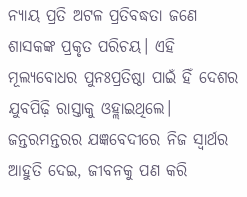ନ୍ୟାୟ ପ୍ରତି ଅଟଳ ପ୍ରତିବଦ୍ଧତା ଜଣେ ଶାସକଙ୍କ ପ୍ରକୃତ ପରିଚୟ। ଏହି ମୂଲ୍ୟବୋଧର ପୁନଃପ୍ରତିଷ୍ଠା ପାଇଁ ହିଁ ଦେଶର ଯୁବପିଢ଼ି ରାସ୍ତାକୁ ଓହ୍ଲାଇଥିଲେ। ଜନ୍ତରମନ୍ତରର ଯଜ୍ଞବେଦୀରେ ନିଜ ସ୍ୱାର୍ଥର ଆହୁତି ଦେଇ, ଜୀବନକୁ ପଣ କରି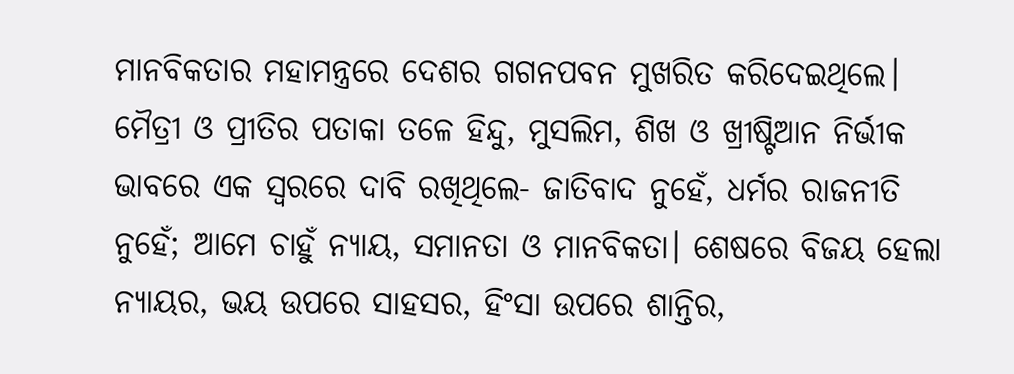ମାନବିକତାର ମହାମନ୍ତ୍ରରେ ଦେଶର ଗଗନପବନ ମୁଖରିତ କରିଦେଇଥିଲେ। ମୈତ୍ରୀ ଓ ପ୍ରୀତିର ପତାକା ତଳେ ହିନ୍ଦୁ, ମୁସଲିମ, ଶିଖ ଓ ଖ୍ରୀଷ୍ଟିଆନ ନିର୍ଭୀକ ଭାବରେ ଏକ ସ୍ୱରରେ ଦାବି ରଖିଥିଲେ- ଜାତିବାଦ ନୁହେଁ, ଧର୍ମର ରାଜନୀତି ନୁହେଁ; ଆମେ ଚାହୁଁ ନ୍ୟାୟ, ସମାନତା ଓ ମାନବିକତା। ଶେଷରେ ବିଜୟ ହେଲା ନ୍ୟାୟର, ଭୟ ଉପରେ ସାହସର, ହିଂସା ଉପରେ ଶାନ୍ତିର,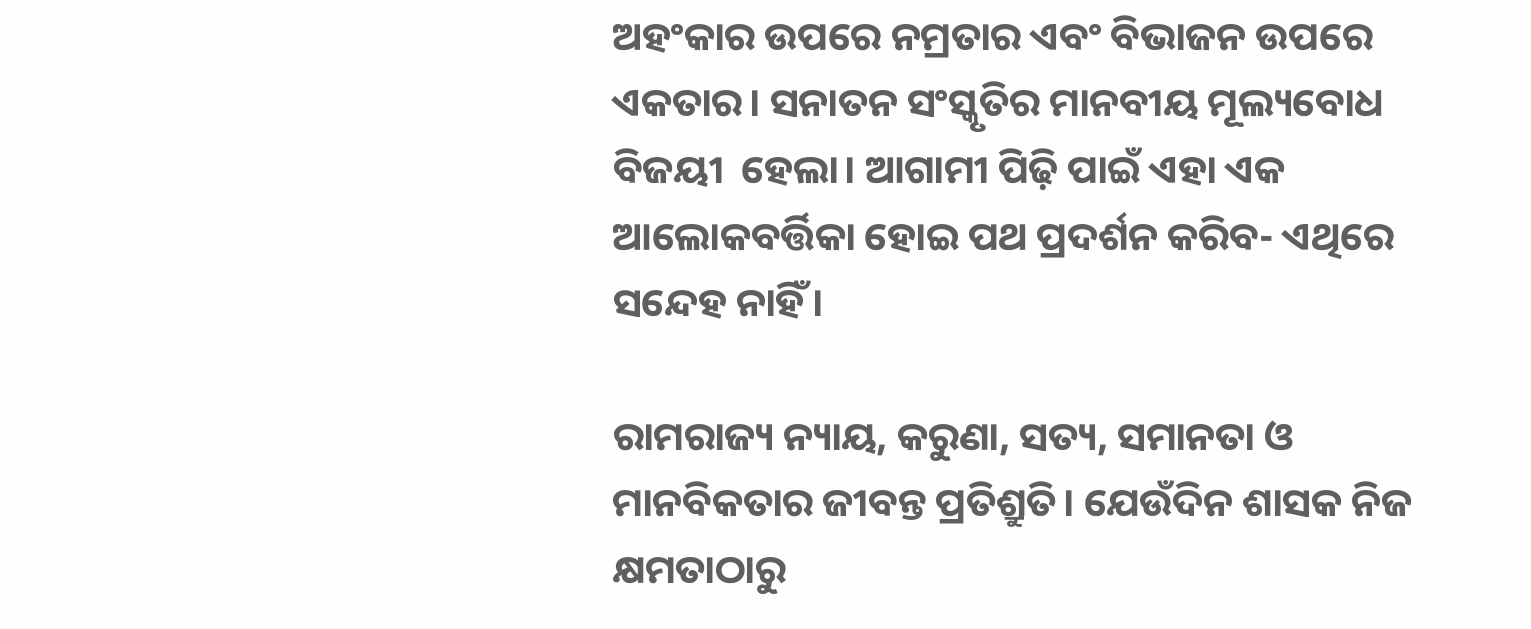ଅହଂକାର ଉପରେ ନମ୍ରତାର ଏବଂ ବିଭାଜନ ଉପରେ ଏକତାର। ସନାତନ ସଂସ୍କୃତିର ମାନବୀୟ ମୂଲ୍ୟବୋଧ ବିଜୟୀ  ହେଲା। ଆଗାମୀ ପିଢ଼ି ପାଇଁ ଏହା ଏକ ଆଲୋକବର୍ତ୍ତିକା ହୋଇ ପଥ ପ୍ରଦର୍ଶନ କରିବ- ଏଥିରେ ସନ୍ଦେହ ନାହିଁ।

ରାମରାଜ୍ୟ ନ୍ୟାୟ, କରୁଣା, ସତ୍ୟ, ସମାନତା ଓ ମାନବିକତାର ଜୀବନ୍ତ ପ୍ରତିଶ୍ରୁତି। ଯେଉଁଦିନ ଶାସକ ନିଜ କ୍ଷମତାଠାରୁ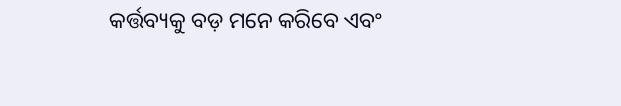କର୍ତ୍ତବ୍ୟକୁ ବଡ଼ ମନେ କରିବେ ଏବଂ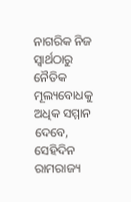ନାଗରିକ ନିଜ ସ୍ୱାର୍ଥଠାରୁ ନୈତିକ ମୂଲ୍ୟବୋଧକୁ ଅଧିକ ସମ୍ମାନ ଦେବେ, ସେହିଦିନ ରାମରାଜ୍ୟ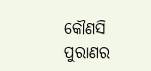କୌଣସି ପୁରାଣର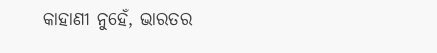କାହାଣୀ ନୁହେଁ, ଭାରତର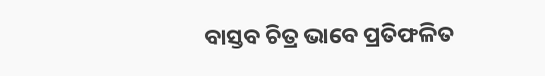ବାସ୍ତବ ଚିତ୍ର ଭାବେ ପ୍ରତିଫଳିତ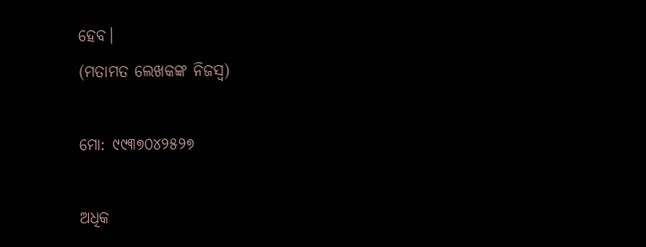ହେବ।
(ମତାମତ ଲେଖକଙ୍କ ନିଜସ୍ବ)

ମୋ: ୯୯୩୭୦୪୨୫୨୭

ଅଧିକ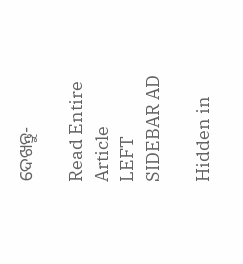ଦେଖନ୍ତୁ-

Read Entire Article
LEFT SIDEBAR AD

Hidden in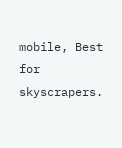mobile, Best for skyscrapers.